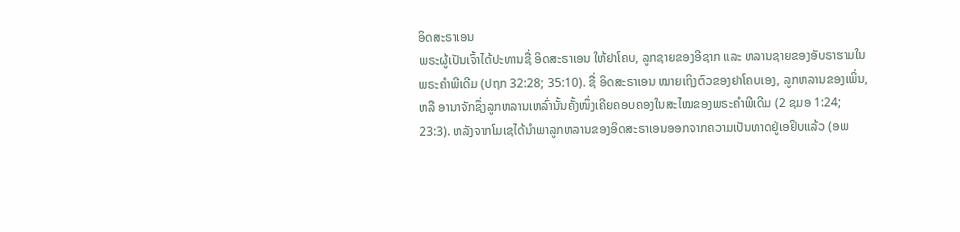ອິດສະຣາເອນ
ພຣະຜູ້ເປັນເຈົ້າໄດ້ປະທານຊື່ ອິດສະຣາເອນ ໃຫ້ຢາໂຄບ, ລູກຊາຍຂອງອີຊາກ ແລະ ຫລານຊາຍຂອງອັບຣາຮາມໃນພຣະຄຳພີເດີມ (ປຖກ 32:28; 35:10). ຊື່ ອິດສະຣາເອນ ໝາຍເຖິງຕົວຂອງຢາໂຄບເອງ, ລູກຫລານຂອງເພິ່ນ, ຫລື ອານາຈັກຊຶ່ງລູກຫລານເຫລົ່ານັ້ນຄັ້ງໜຶ່ງເຄີຍຄອບຄອງໃນສະໄໝຂອງພຣະຄຳພີເດີມ (2 ຊມອ 1:24; 23:3). ຫລັງຈາກໂມເຊໄດ້ນຳພາລູກຫລານຂອງອິດສະຣາເອນອອກຈາກຄວາມເປັນທາດຢູ່ເອຢິບແລ້ວ (ອພ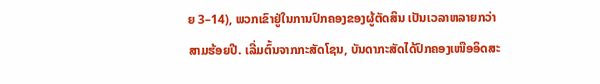ຍ 3–14), ພວກເຂົາຢູ່ໃນການປົກຄອງຂອງຜູ້ຕັດສິນ ເປັນເວລາຫລາຍກວ່າສາມຮ້ອຍປີ. ເລີ່ມຕົ້ນຈາກກະສັດໂຊນ, ບັນດາກະສັດໄດ້ປົກຄອງເໜືອອິດສະ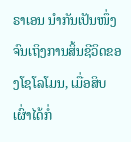ຣາເອນ ນຳກັນເປັນໜຶ່ງ ຈົນເຖິງການສິ້ນຊີວິດຂອງໂຊໂລໂມນ, ເມື່ອສິບເຜົ່າໄດ້ກໍ່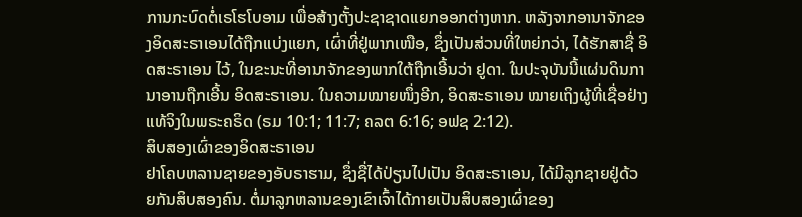ການກະບົດຕໍ່ເຣໂຮໂບອາມ ເພື່ອສ້າງຕັ້ງປະຊາຊາດແຍກອອກຕ່າງຫາກ. ຫລັງຈາກອານາຈັກຂອງອິດສະຣາເອນໄດ້ຖືກແບ່ງແຍກ, ເຜົ່າທີ່ຢູ່ພາກເໜືອ, ຊຶ່ງເປັນສ່ວນທີ່ໃຫຍ່ກວ່າ, ໄດ້ຮັກສາຊື່ ອິດສະຣາເອນ ໄວ້, ໃນຂະນະທີ່ອານາຈັກຂອງພາກໃຕ້ຖືກເອີ້ນວ່າ ຢູດາ. ໃນປະຈຸບັນນີ້ແຜ່ນດິນການາອານຖືກເອີ້ນ ອິດສະຣາເອນ. ໃນຄວາມໝາຍໜຶ່ງອີກ, ອິດສະຣາເອນ ໝາຍເຖິງຜູ້ທີ່ເຊື່ອຢ່າງແທ້ຈິງໃນພຣະຄຣິດ (ຣມ 10:1; 11:7; ຄລຕ 6:16; ອຟຊ 2:12).
ສິບສອງເຜົ່າຂອງອິດສະຣາເອນ
ຢາໂຄບຫລານຊາຍຂອງອັບຣາຮາມ, ຊຶ່ງຊື່ໄດ້ປ່ຽນໄປເປັນ ອິດສະຣາເອນ, ໄດ້ມີລູກຊາຍຢູ່ດ້ວຍກັນສິບສອງຄົນ. ຕໍ່ມາລູກຫລານຂອງເຂົາເຈົ້າໄດ້ກາຍເປັນສິບສອງເຜົ່າຂອງ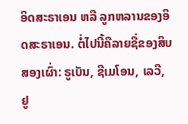ອິດສະຣາເອນ ຫລື ລູກຫລານຂອງອິດສະຣາເອນ. ຕໍ່ໄປນີ້ຄືລາຍຊື່ຂອງສິບສອງເຜົ່າ: ຣູເບັນ, ຊີເມໂອນ, ເລວີ, ຢູ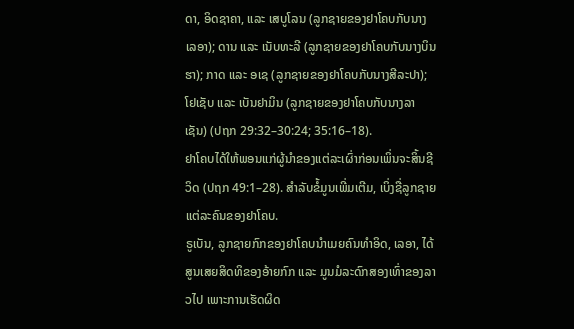ດາ, ອິດຊາຄາ, ແລະ ເສບູໂລນ (ລູກຊາຍຂອງຢາໂຄບກັບນາງເລອາ); ດານ ແລະ ເນັບທະລີ (ລູກຊາຍຂອງຢາໂຄບກັບນາງບິນຮາ); ກາດ ແລະ ອເຊ (ລູກຊາຍຂອງຢາໂຄບກັບນາງສີລະປາ); ໂຢເຊັບ ແລະ ເບັນຢາມິນ (ລູກຊາຍຂອງຢາໂຄບກັບນາງລາເຊັນ) (ປຖກ 29:32–30:24; 35:16–18).
ຢາໂຄບໄດ້ໃຫ້ພອນແກ່ຜູ້ນຳຂອງແຕ່ລະເຜົ່າກ່ອນເພິ່ນຈະສິ້ນຊີວິດ (ປຖກ 49:1–28). ສຳລັບຂໍ້ມູນເພີ່ມເຕີມ, ເບິ່ງຊື່ລູກຊາຍແຕ່ລະຄົນຂອງຢາໂຄບ.
ຣູເບັນ, ລູກຊາຍກົກຂອງຢາໂຄບນຳເມຍຄົນທຳອິດ, ເລອາ, ໄດ້ສູນເສຍສິດທິຂອງອ້າຍກົກ ແລະ ມູນມໍລະດົກສອງເທົ່າຂອງລາວໄປ ເພາະການເຮັດຜິດ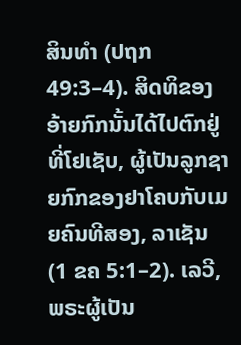ສິນທຳ (ປຖກ 49:3–4). ສິດທິຂອງອ້າຍກົກນັ້ນໄດ້ໄປຕົກຢູ່ທີ່ໂຢເຊັບ, ຜູ້ເປັນລູກຊາຍກົກຂອງຢາໂຄບກັບເມຍຄົນທີສອງ, ລາເຊັນ (1 ຂຄ 5:1–2). ເລວີ, ພຣະຜູ້ເປັນ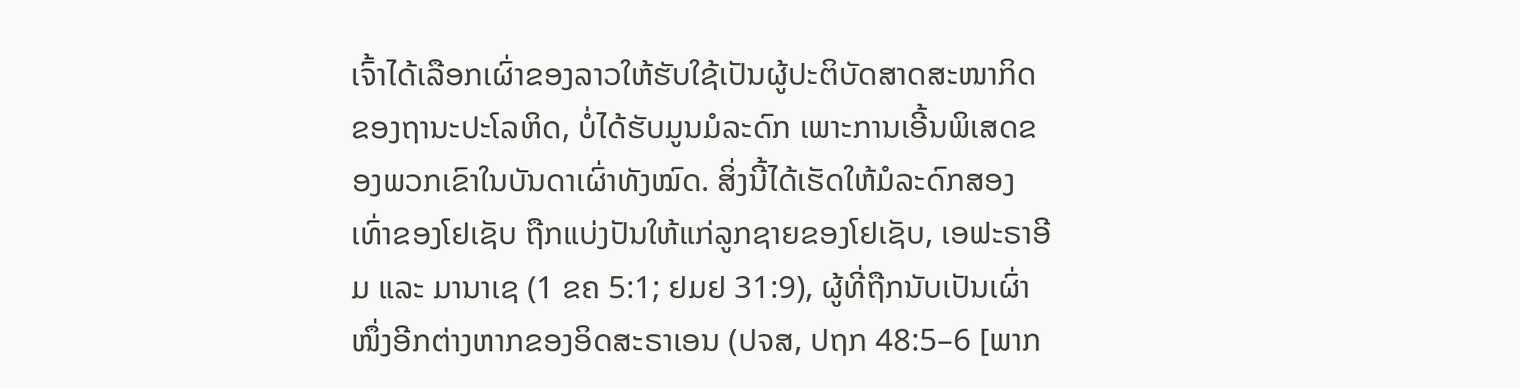ເຈົ້າໄດ້ເລືອກເຜົ່າຂອງລາວໃຫ້ຮັບໃຊ້ເປັນຜູ້ປະຕິບັດສາດສະໜາກິດຂອງຖານະປະໂລຫິດ, ບໍ່ໄດ້ຮັບມູນມໍລະດົກ ເພາະການເອີ້ນພິເສດຂອງພວກເຂົາໃນບັນດາເຜົ່າທັງໝົດ. ສິ່ງນີ້ໄດ້ເຮັດໃຫ້ມໍລະດົກສອງເທົ່າຂອງໂຢເຊັບ ຖືກແບ່ງປັນໃຫ້ແກ່ລູກຊາຍຂອງໂຢເຊັບ, ເອຟະຣາອີມ ແລະ ມານາເຊ (1 ຂຄ 5:1; ຢມຢ 31:9), ຜູ້ທີ່ຖືກນັບເປັນເຜົ່າໜຶ່ງອີກຕ່າງຫາກຂອງອິດສະຣາເອນ (ປຈສ, ປຖກ 48:5–6 [ພາກ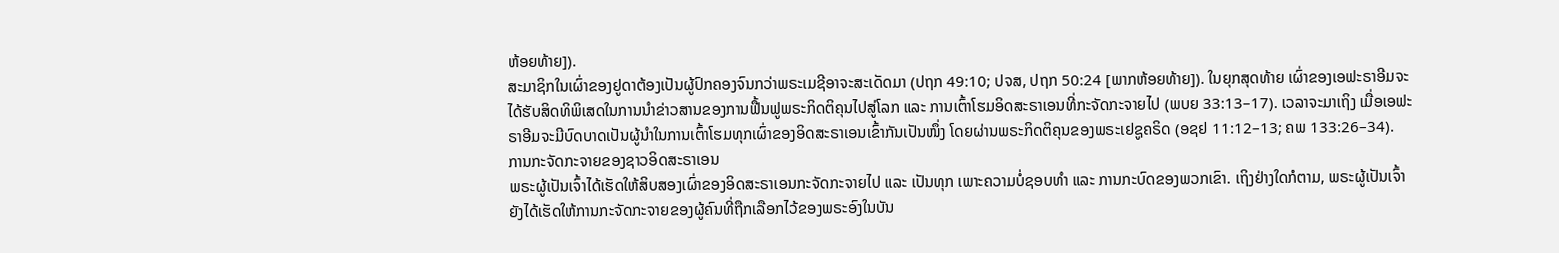ຫ້ອຍທ້າຍ]).
ສະມາຊິກໃນເຜົ່າຂອງຢູດາຕ້ອງເປັນຜູ້ປົກຄອງຈົນກວ່າພຣະເມຊີອາຈະສະເດັດມາ (ປຖກ 49:10; ປຈສ, ປຖກ 50:24 [ພາກຫ້ອຍທ້າຍ]). ໃນຍຸກສຸດທ້າຍ ເຜົ່າຂອງເອຟະຣາອີມຈະໄດ້ຮັບສິດທິພິເສດໃນການນຳຂ່າວສານຂອງການຟື້ນຟູພຣະກິດຕິຄຸນໄປສູ່ໂລກ ແລະ ການເຕົ້າໂຮມອິດສະຣາເອນທີ່ກະຈັດກະຈາຍໄປ (ພບຍ 33:13–17). ເວລາຈະມາເຖິງ ເມື່ອເອຟະຣາອີມຈະມີບົດບາດເປັນຜູ້ນຳໃນການເຕົ້າໂຮມທຸກເຜົ່າຂອງອິດສະຣາເອນເຂົ້າກັນເປັນໜຶ່ງ ໂດຍຜ່ານພຣະກິດຕິຄຸນຂອງພຣະເຢຊູຄຣິດ (ອຊຢ 11:12–13; ຄພ 133:26–34).
ການກະຈັດກະຈາຍຂອງຊາວອິດສະຣາເອນ
ພຣະຜູ້ເປັນເຈົ້າໄດ້ເຮັດໃຫ້ສິບສອງເຜົ່າຂອງອິດສະຣາເອນກະຈັດກະຈາຍໄປ ແລະ ເປັນທຸກ ເພາະຄວາມບໍ່ຊອບທຳ ແລະ ການກະບົດຂອງພວກເຂົາ. ເຖິງຢ່າງໃດກໍຕາມ, ພຣະຜູ້ເປັນເຈົ້າຍັງໄດ້ເຮັດໃຫ້ການກະຈັດກະຈາຍຂອງຜູ້ຄົນທີ່ຖືກເລືອກໄວ້ຂອງພຣະອົງໃນບັນ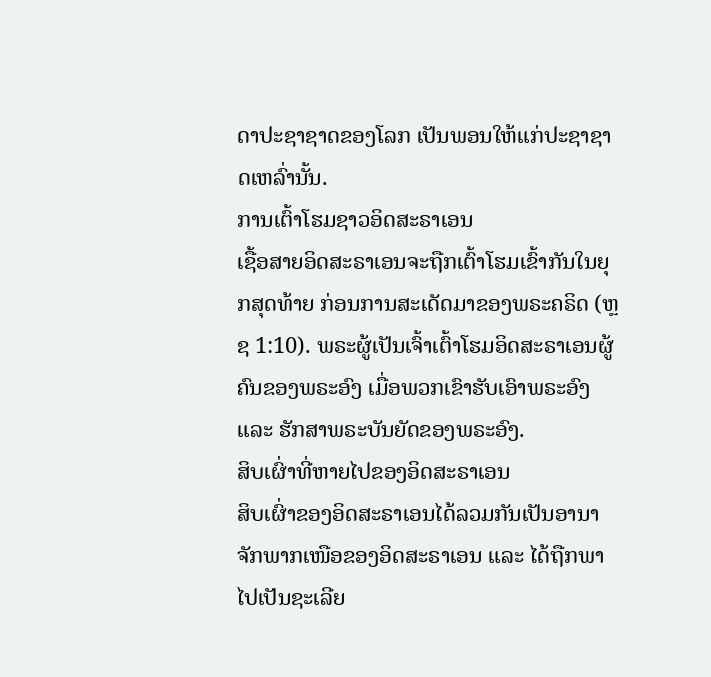ດາປະຊາຊາດຂອງໂລກ ເປັນພອນໃຫ້ແກ່ປະຊາຊາດເຫລົ່ານັ້ນ.
ການເຕົ້າໂຮມຊາວອິດສະຣາເອນ
ເຊື້ອສາຍອິດສະຣາເອນຈະຖືກເຕົ້າໂຮມເຂົ້າກັນໃນຍຸກສຸດທ້າຍ ກ່ອນການສະເດັດມາຂອງພຣະຄຣິດ (ຫຼຊ 1:10). ພຣະຜູ້ເປັນເຈົ້າເຕົ້າໂຮມອິດສະຣາເອນຜູ້ຄົນຂອງພຣະອົງ ເມື່ອພວກເຂົາຮັບເອົາພຣະອົງ ແລະ ຮັກສາພຣະບັນຍັດຂອງພຣະອົງ.
ສິບເຜົ່າທີ່ຫາຍໄປຂອງອິດສະຣາເອນ
ສິບເຜົ່າຂອງອິດສະຣາເອນໄດ້ລວມກັນເປັນອານາຈັກພາກເໜືອຂອງອິດສະຣາເອນ ແລະ ໄດ້ຖືກພາໄປເປັນຊະເລີຍ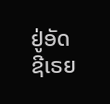ຢູ່ອັດຊີເຣຍ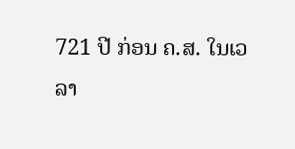721 ປີ ກ່ອນ ຄ.ສ. ໃນເວລາ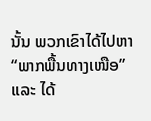ນັ້ນ ພວກເຂົາໄດ້ໄປຫາ “ພາກພື້ນທາງເໜືອ” ແລະ ໄດ້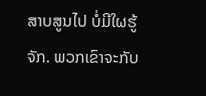ສາບສູນໄປ ບໍ່ມີໃຜຮູ້ຈັກ. ພວກເຂົາຈະກັບ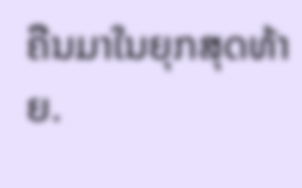ຄືນມາໃນຍຸກສຸດທ້າຍ.